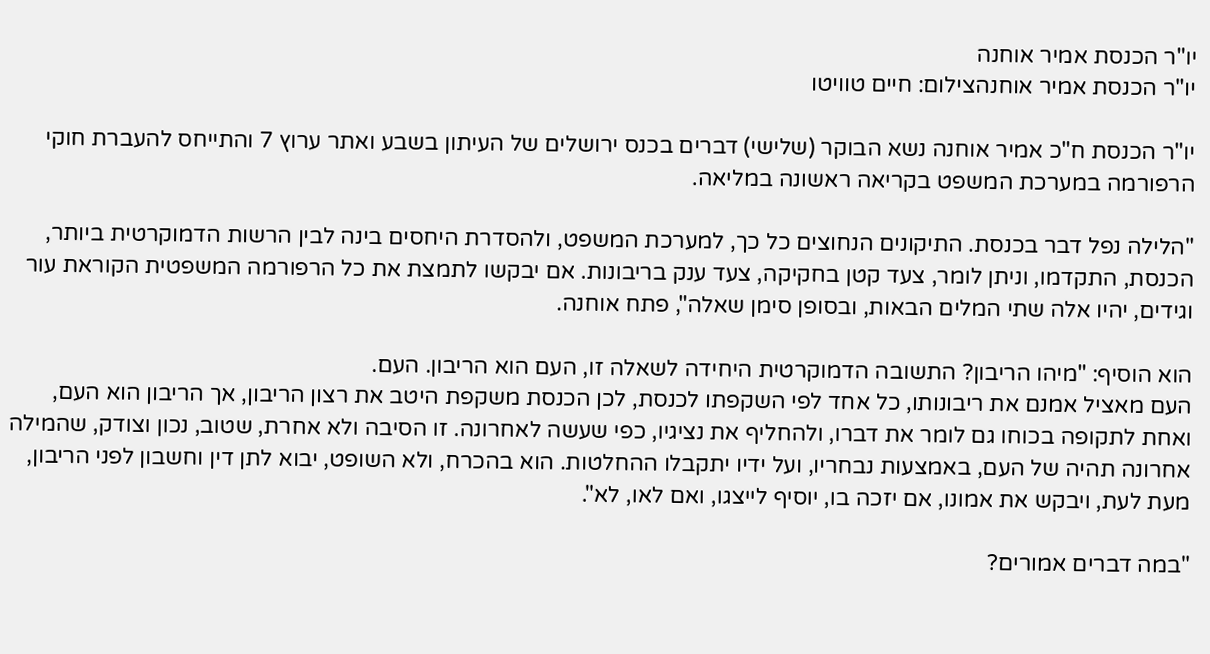יו"ר הכנסת אמיר אוחנה
יו"ר הכנסת אמיר אוחנהצילום: חיים טוויטו

יו"ר הכנסת ח"כ אמיר אוחנה נשא הבוקר (שלישי) דברים בכנס ירושלים של העיתון בשבע ואתר ערוץ 7 והתייחס להעברת חוקי הרפורמה במערכת המשפט בקריאה ראשונה במליאה.

"הלילה נפל דבר בכנסת. התיקונים הנחוצים כל כך, למערכת המשפט, ולהסדרת היחסים בינה לבין הרשות הדמוקרטית ביותר, הכנסת, התקדמו, וניתן לומר, צעד קטן בחקיקה, צעד ענק בריבונות. אם יבקשו לתמצת את כל הרפורמה המשפטית הקוראת עור וגידים, יהיו אלה שתי המלים הבאות, ובסופן סימן שאלה", פתח אוחנה.

הוא הוסיף: "מיהו הריבון? התשובה הדמוקרטית היחידה לשאלה זו, העם הוא הריבון. העם.
העם מאציל אמנם את ריבונותו, כל אחד לפי השקפתו לכנסת, לכן הכנסת משקפת היטב את רצון הריבון, אך הריבון הוא העם, ואחת לתקופה בכוחו גם לומר את דברו, ולהחליף את נציגיו, כפי שעשה לאחרונה. זו הסיבה ולא אחרת, שטוב, נכון וצודק, שהמילה אחרונה תהיה של העם, באמצעות נבחריו, ועל ידיו יתקבלו ההחלטות. הוא בהכרח, ולא השופט, יבוא לתן דין וחשבון לפני הריבון, מעת לעת, ויבקש את אמונו, אם יזכה בו, יוסיף לייצגו, ואם לאו, לא".

"במה דברים אמורים?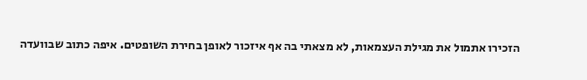הזכירו אתמול את מגילת העצמאות, לא מצאתי בה אף איזכור לאופן בחירת השופטים. איפה כתוב שבוועדה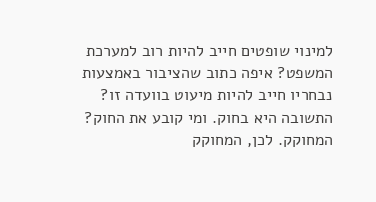למינוי שופטים חייב להיות רוב למערכת המשפט? איפה כתוב שהציבור באמצעות נבחריו חייב להיות מיעוט בוועדה זו? התשובה היא בחוק. ומי קובע את החוק? המחוקק. לכן, המחוקק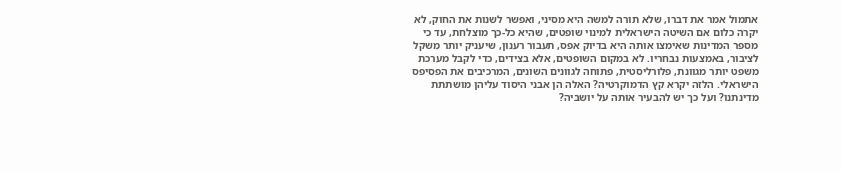אתמול אמר את דברו, שלא תורה למשה היא מסיני, ואפשר לשנות את החוק, לא יקרה כלום אם השיטה הישראלית למינוי שופטים, שהיא כל-כך מוצלחת, עד כי מספר המדינות שאימצו אותה היא בדיוק אפס, תעבור רענון, שיעניק יותר משקל לציבור, באמצעות נבחריו. לא במקום השופטים, אלא בצידים, כדי לקבל מערכת משפט יותר מגוונת, פלורליסטית, פתוחה לגוונים השונים, המרכיבים את הפסיפס הישראלי. הלזה יקרא קץ הדמוקרטיה? האלה הן אבני היסוד עליהן מושתתת מדינתנו? ועל כך יש להבעיר אותה על יושביה?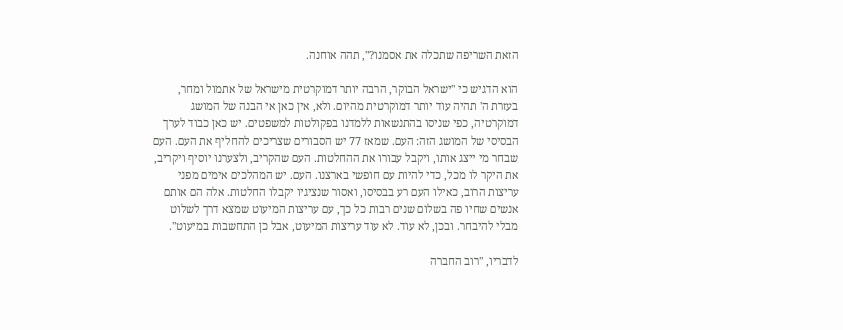הזאת השריפה שתכלה את אסמנו?", תהה אוחנה.

הוא הדגיש כי "ישראל הבוקר, הרבה יותר דמוקרטית מישראל של אתמול ומחר, בעזרת ה' תהיה עוד יותר דמוקרטית מהיום. ולא, אין כאן אי הבנה של המושג דמוקרטיה, כפי שניסו בהתנשאות ללמדנו בפקולטות למשפטים. יש כאן כבוד לערך הבסיסי של המושג הזה: העם. שמאז 77 יש הסבורים שצריכים להחליף את העם. העם שבחר מי ייצג אותו, ויקבל עבורו את ההחלטות. העם שהקריב, ולצערנו יוסיף ויקריב, את היקר לו מכל, כדי להיות עם חופשי בארצנו. העם. יש המהלכים אימים מפני עריצות הרוב, כאילו העם רע בבסיסו, ואסור שנציגיו יקבלו החלטות. אלה הם אותם אנשים שחיו פה בשלום שנים רבות כל כך, עם עריצות המיעוט שמצא דרך לשלוט מבלי להיבחר. ובכן, לא עוד. לא עוד עריצות המיעוט, אבל כן התחשבות במיעוט".

לדבריו, "רוב החברה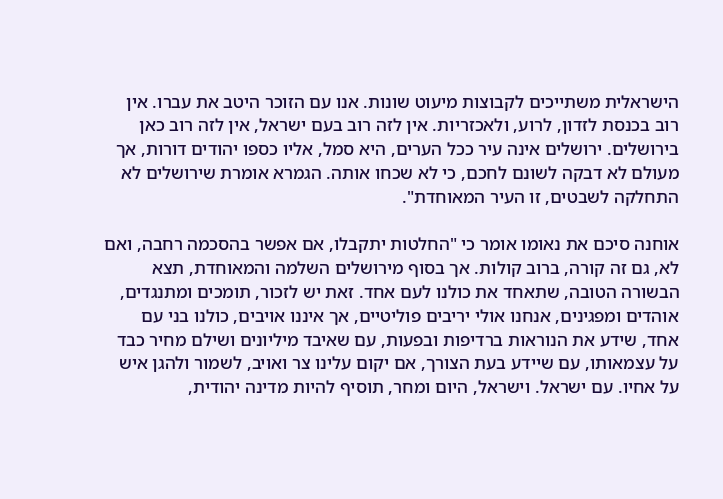הישראלית משתייכים לקבוצות מיעוט שונות. אנו עם הזוכר היטב את עברו. אין רוב בכנסת לזדון, לרוע, ולאכזריות. אין לזה רוב בעם ישראל, אין לזה רוב כאן בירושלים. ירושלים אינה עיר ככל הערים, היא סמל, אליו כספו יהודים דורות, אך מעולם לא דבקה לשונם לחכם, כי לא שכחו אותה. הגמרא אומרת שירושלים לא התחלקה לשבטים, זו העיר המאוחדת".

אוחנה סיכם את נאומו אומר כי "החלטות יתקבלו, אם אפשר בהסכמה רחבה, ואם לא, גם זה קורה, ברוב קולות. אך בסוף מירושלים השלמה והמאוחדת, תצא הבשורה הטובה, שתאחד את כולנו לעם אחד. זאת יש לזכור, תומכים ומתנגדים, אוהדים ומפגינים, אנחנו אולי יריבים פוליטיים, אך איננו אויבים, כולנו בני עם אחד, שידע את הנוראות ברדיפות ובפעות, עם שאיבד מיליונים ושילם מחיר כבד על עצמאותו, עם שיידע בעת הצורך, אם יקום עלינו צר ואויב, לשמור ולהגן איש על אחיו. עם ישראל. וישראל, היום ומחר, תוסיף להיות מדינה יהודית,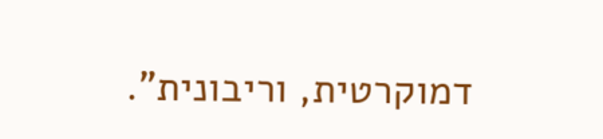דמוקרטית, וריבונית".